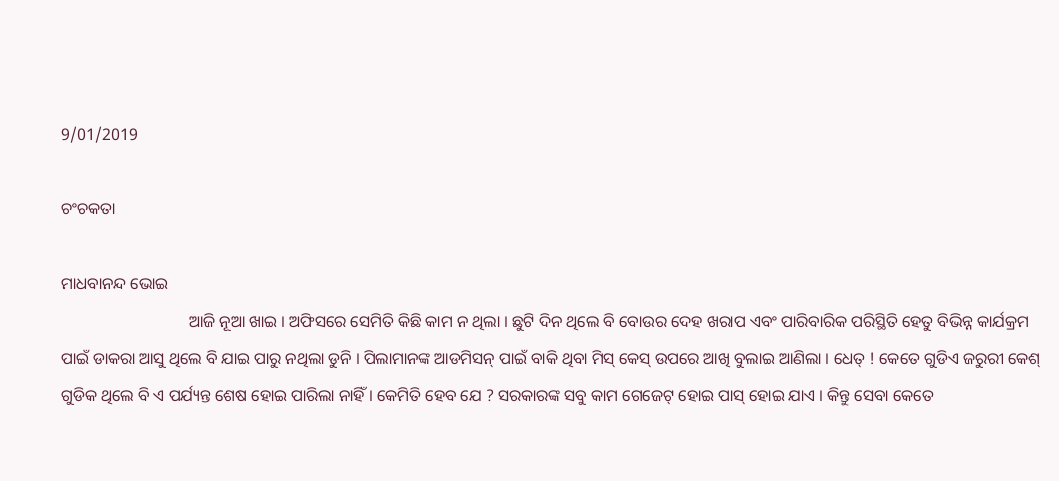9/01/2019

ଚଂଚକତା

ମାଧବାନନ୍ଦ ଭୋଇ
                               ଆଜି ନୂଆ ଖାଇ । ଅଫିସରେ ସେମିତି କିଛି କାମ ନ ଥିଲା । ଛୁଟି ଦିନ ଥିଲେ ବି ବୋଉର ଦେହ ଖରାପ ଏବଂ ପାରିବାରିକ ପରିସ୍ଥିତି ହେତୁ ବିଭିନ୍ନ କାର୍ଯକ୍ରମ ପାଇଁ ଡାକରା ଆସୁ ଥିଲେ ବି ଯାଇ ପାରୁ ନଥିଲା ଡୁନି । ପିଲାମାନଙ୍କ ଆଡମିସନ୍ ପାଇଁ ବାକି ଥିବା ମିସ୍ କେସ୍ ଉପରେ ଆଖି ବୁଲାଇ ଆଣିଲା । ଧେତ୍ ! କେତେ ଗୁଡିଏ ଜରୁରୀ କେଶ୍ ଗୁଡିକ ଥିଲେ ବି ଏ ପର୍ଯ୍ୟନ୍ତ ଶେଷ ହୋଇ ପାରିଲା ନାହିଁ । କେମିତି ହେବ ଯେ ? ସରକାରଙ୍କ ସବୁ କାମ ଗେଜେଟ୍ ହୋଇ ପାସ୍ ହୋଇ ଯାଏ । କିନ୍ତୁ ସେବା କେତେ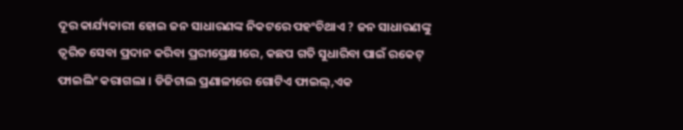ଦୂର କାର୍ଯ୍ୟକାରୀ ହୋଇ ଜନ ସାଧାରଣଙ୍କ ନିକଟରେ ପହଂଚିଥାଏ ? ଜନ ସାଧାରଣଙ୍କୁ ତ୍ୱରିତ ସେବା ପ୍ରଦାନ କରିବା ପ୍ରରୀପ୍ରେକ୍ଷୀରେ, କଛପ ଗତି ସୁଧାରିବା ପାଇଁ ରକେଟ୍ ଫାଇଲିଂ କରାଗଲା । ଡିଜିଟାଲ ପ୍ରଣାଳୀରେ ଗୋଟିଏ ଫାଇଲ୍,ଏକ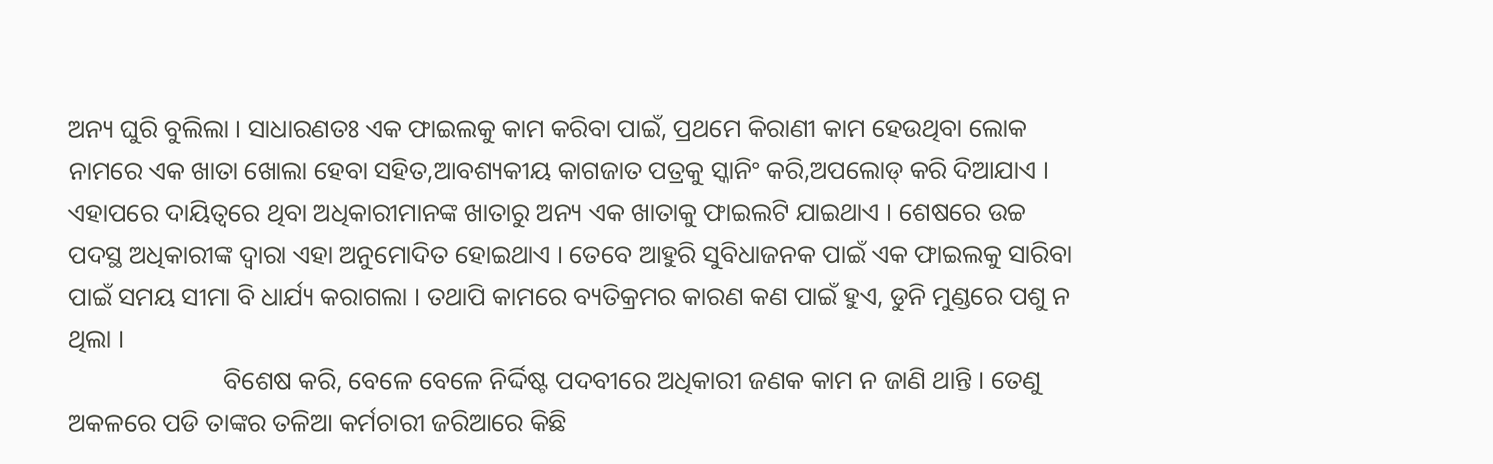ଅନ୍ୟ ଘୁରି ବୁଲିଲା । ସାଧାରଣତଃ ଏକ ଫାଇଲକୁ କାମ କରିବା ପାଇଁ, ପ୍ରଥମେ କିରାଣୀ କାମ ହେଉଥିବା ଲୋକ ନାମରେ ଏକ ଖାତା ଖୋଲା ହେବା ସହିତ,ଆବଶ୍ୟକୀୟ କାଗଜାତ ପତ୍ରକୁ ସ୍କାନିଂ କରି,ଅପଲୋଡ୍ କରି ଦିଆଯାଏ । ଏହାପରେ ଦାୟିତ୍ୱରେ ଥିବା ଅଧିକାରୀମାନଙ୍କ ଖାତାରୁ ଅନ୍ୟ ଏକ ଖାତାକୁ ଫାଇଲଟି ଯାଇଥାଏ । ଶେଷରେ ଉଚ୍ଚ ପଦସ୍ଥ ଅଧିକାରୀଙ୍କ ଦ୍ୱାରା ଏହା ଅନୁମୋଦିତ ହୋଇଥାଏ । ତେବେ ଆହୁରି ସୁବିଧାଜନକ ପାଇଁ ଏକ ଫାଇଲକୁ ସାରିବା ପାଇଁ ସମୟ ସୀମା ବି ଧାର୍ଯ୍ୟ କରାଗଲା । ତଥାପି କାମରେ ବ୍ୟତିକ୍ରମର କାରଣ କଣ ପାଇଁ ହୁଏ, ଡୁନି ମୁଣ୍ଡରେ ପଶୁ ନ ଥିଲା ।
                        ବିଶେଷ କରି, ବେଳେ ବେଳେ ନିର୍ଦ୍ଦିଷ୍ଟ ପଦବୀରେ ଅଧିକାରୀ ଜଣକ କାମ ନ ଜାଣି ଥାନ୍ତି । ତେଣୁ ଅକଳରେ ପଡି ତାଙ୍କର ତଳିଆ କର୍ମଚାରୀ ଜରିଆରେ କିଛି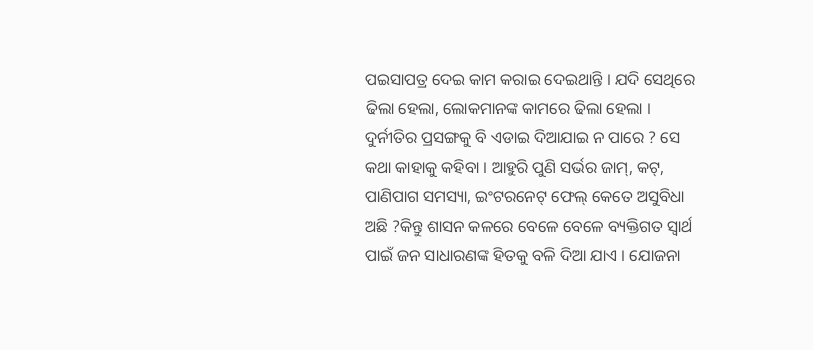ପଇସାପତ୍ର ଦେଇ କାମ କରାଇ ଦେଇଥାନ୍ତି । ଯଦି ସେଥିରେ ଢିଲା ହେଲା, ଲୋକମାନଙ୍କ କାମରେ ଢିଲା ହେଲା । ଦୁର୍ନୀତିର ପ୍ରସଙ୍ଗକୁ ବି ଏଡାଇ ଦିଆଯାଇ ନ ପାରେ ? ସେ କଥା କାହାକୁ କହିବା । ଆହୁରି ପୁଣି ସର୍ଭର ଜାମ୍, କଟ୍, ପାଣିପାଗ ସମସ୍ୟା, ଇଂଟରନେଟ୍ ଫେଲ୍ କେତେ ଅସୁବିଧା ଅଛି ?କିନ୍ତୁ ଶାସନ କଳରେ ବେଳେ ବେଳେ ବ୍ୟକ୍ତିଗତ ସ୍ବାର୍ଥ ପାଇଁ ଜନ ସାଧାରଣଙ୍କ ହିତକୁ ବଳି ଦିଆ ଯାଏ । ଯୋଜନା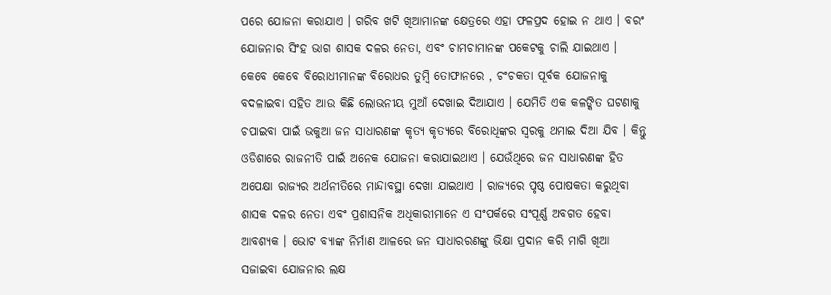ପରେ ଯୋଜନା କରାଯାଏ । ଗରିବ ଖଟି ଖିଆମାନଙ୍କ କ୍ଷେତ୍ରରେ ଏହା ଫଳପ୍ରଦ ହୋଇ ନ ଥାଏ । ବରଂ ଯୋଜନାର ସିଂହ ଭାଗ ଶାସକ ଦଳର ନେତା, ଏବଂ ଚାମଚାମାନଙ୍କ ପକେଟକୁ ଚାଲି ଯାଇଥାଏ । କେବେ କେବେ ବିରୋଧୀମାନଙ୍କ ବିରୋଧର ତୁମ୍ବି ତୋଫାନରେ , ଚଂଚକତା ପୂର୍ବକ ଯୋଜନାକୁ ବଦଳାଇବା ସହିତ ଆଉ କିଛି ଲୋଭନୀୟ ମୁଆଁ ଦେଖାଇ ଦିଆଯାଏ । ଯେମିତି ଏକ କଳଙ୍କିତ ଘଟଣାକୁ ଚପାଇବା ପାଇଁ ଭକୁଆ ଜନ ସାଧାରଣଙ୍କ କୃତ୍ୟ କୃତ୍ୟରେ ବିରୋଧିଙ୍କର ସ୍ବରକୁ ଥମାଇ ଦିଆ ଯିବ । କିନ୍ତୁ ଓଡିଶାରେ ରାଜନୀତି ପାଇଁ ଅନେକ ଯୋଜନା କରାଯାଇଥାଏ । ଯେଉଁଥିରେ ଜନ ସାଧାରଣଙ୍କ ହିତ ଅପେକ୍ଷା ରାଜ୍ୟର ଅର୍ଥନୀତିରେ ମାନ୍ଦାବସ୍ଥା ଦେଖା ଯାଇଥାଏ । ରାଜ୍ୟରେ ପୃଷ୍ଠ ପୋଷକତା କରୁଥିବା ଶାସକ ଦଳର ନେତା ଏବଂ ପ୍ରଶାସନିକ ଅଧିକାରୀମାନେ ଏ ସଂପର୍କରେ ସଂପୂର୍ଣ୍ଣ ଅବଗତ ହେବା ଆବଶ୍ୟକ । ଭୋଟ ବ୍ୟାଙ୍କ ନିର୍ମାଣ ଆଳରେ ଜନ ସାଧାରରଣଙ୍କୁ ଭିକ୍ଷା ପ୍ରଦାନ କରି ମାଗି ଖିଆ ସଜାଇବା ଯୋଜନାର ଲକ୍ଷ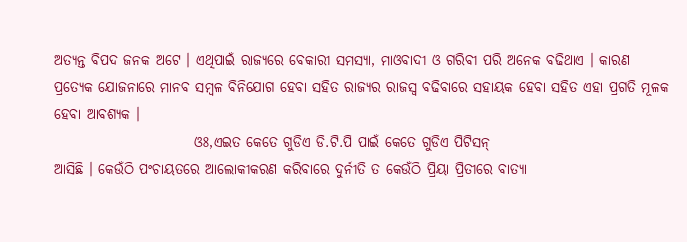ଅତ୍ୟନ୍ତ ବିପଦ ଜନକ ଅଟେ । ଏଥିପାଇଁ ରାଜ୍ୟରେ ବେକାରୀ ସମସ୍ୟା, ମାଓବାଦୀ ଓ ଗରିବୀ ପରି ଅନେକ ବଢିଥାଏ । କାରଣ ପ୍ରତ୍ୟେକ ଯୋଜନାରେ ମାନବ ସମ୍ବଳ ବିନିଯୋଗ ହେବା ସହିତ ରାଜ୍ୟର ରାଜସ୍ବ ବଢିବାରେ ସହାୟକ ହେବା ସହିତ ଏହା ପ୍ରଗତି ମୂଳକ ହେବା ଆବଶ୍ୟକ ।
                         ଓଃ,ଏଇତ କେତେ ଗୁଡିଏ ଡି.ଟି.ପି ପାଇଁ କେତେ ଗୁଡିଏ ପିଟିସନ୍
ଆସିଛି । କେଉଁଠି ପଂଚାୟତରେ ଆଲୋକୀକରଣ କରିବାରେ ଦୁର୍ନୀତି ତ କେଉଁଠି ପ୍ରିୟା ପ୍ରିତୀରେ ବାତ୍ୟା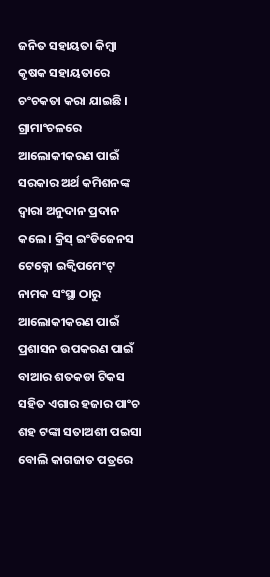ଜନିତ ସହାୟତା କିମ୍ବା କୃଷକ ସହାୟତାରେ ଚଂଚକତା କରା ଯାଇଛି । ଗ୍ରାମାଂଚଳରେ ଆଲୋକୀକରଣ ପାଇଁ ସରକାର ଅର୍ଥ କମିଶନଙ୍କ ଦ୍ୱାରା ଅନୁଦାନ ପ୍ରଦାନ କଲେ । କ୍ରିସ୍ ଇଂଡିଜେନସ ଟେକ୍ନୋ ଇକ୍ୱିପମେଂଟ୍ ନାମକ ସଂସ୍ଥା ଠାରୁ ଆଲୋକୀକରଣ ପାଇଁ ପ୍ରଶାସନ ଉପକରଣ ପାଇଁ ବାଆର ଶତକଡା ଟିକସ ସହିତ ଏଗାର ହଜାର ପାଂଚ ଶହ ଟଙ୍କା ସତାଅଶୀ ପଇସା ବୋଲି କାଗଜାତ ପତ୍ରରେ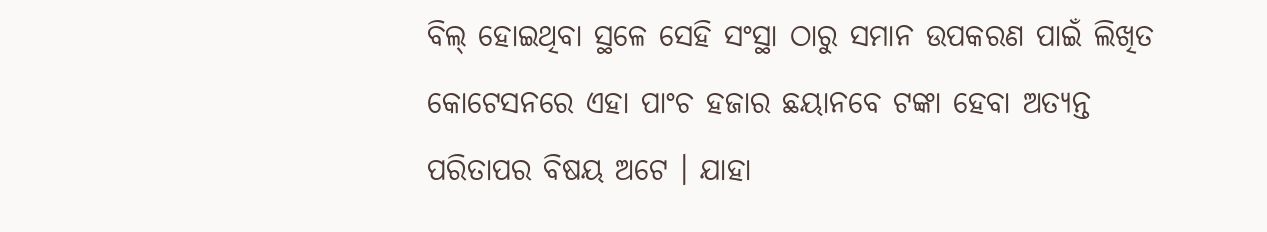ବିଲ୍ ହୋଇଥିବା ସ୍ଥଳେ ସେହି ସଂସ୍ଥା ଠାରୁ ସମାନ ଉପକରଣ ପାଇଁ ଲିଖିତ କୋଟେସନରେ ଏହା ପାଂଚ ହଜାର ଛୟାନବେ ଟଙ୍କା ହେବା ଅତ୍ୟନ୍ତ ପରିତାପର ବିଷୟ ଅଟେ । ଯାହା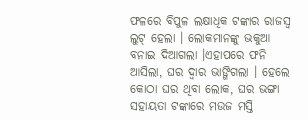ଫଳରେ ବିପୁଳ ଲକ୍ଷାଧିକ ଟଙ୍କାର ରାଜସ୍ବ ଲୁଟ୍ ହେଲା । ଲୋକମାନଙ୍କୁ ଭକୁଆ ବନାଇ ଦିଆଗଲା ।ଏହାପରେ ଫନି ଆସିଲା, ଘର ଦ୍ୱାର ଭାଙ୍ଗିଗଲା । ହେଲେ କୋଠା ଘର ଥିବା ଲୋକ, ଘର ଭଙ୍ଗା ସହାୟତା ଟଙ୍କାରେ ମଉଜ ମସ୍ତି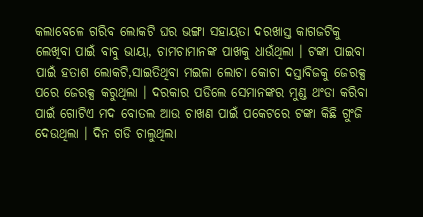କଲାବେଳେ ଗରିବ ଲୋକଟି ଘର ଭଙ୍ଗା ସହାୟତା ଦରଖାସ୍ତ କାଗଜଟିକୁ ଲେଖିବା ପାଇଁ ବାବୁ ଭାୟା, ଚାମଚାମାନଙ୍କ ପାଖକୁ ଧାଉଁଥିଲା । ଟଙ୍କା ପାଇବା ପାଇଁ ହତାଶ ଲୋକଟି,ସାଇତିଥିବା ମଇଳା ଲୋଚା କୋଚା ଦସ୍ତାବିଜକୁ ଜେରକ୍ସ ପରେ ଜେରକ୍ସ କରୁଥିଲା । ଦରକାର ପଡିଲେ ସେମାନଙ୍କର ମୁଣ୍ଡ ଥଂଡା କରିବା ପାଇଁ ଗୋଟିଏ ମଦ ବୋତଲ ଆଉ ଚାଖଣ ପାଇଁ ପକେଟରେ ଟଙ୍କା କିଛି ଗୁଂଜି ଦେଉଥିଲା । ଦିନ ଗଡି ଚାଲୁଥିଲା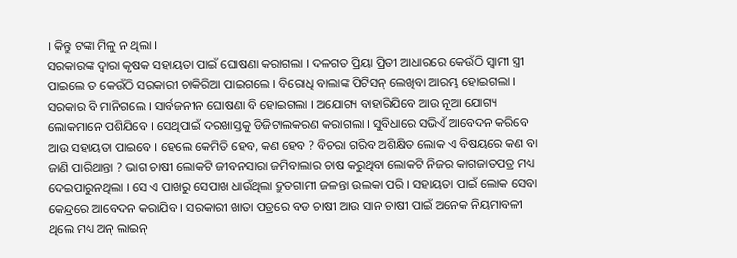। କିନ୍ତୁ ଟଙ୍କା ମିଳୁ ନ ଥିଲା ।
ସରକାରଙ୍କ ଦ୍ୱାରା କୃଷକ ସହାୟତା ପାଇଁ ଘୋଷଣା କରାଗଲା । ଦଳଗତ ପ୍ରିୟା ପ୍ରିତୀ ଆଧାରରେ କେଉଁଠି ସ୍ବାମୀ ସ୍ତ୍ରୀ ପାଇଲେ ତ କେଉଁଠି ସରକାରୀ ଚାକିରିଆ ପାଇଗଲେ । ବିରୋଧି ବାଲାଙ୍କ ପିଟିସନ୍ ଲେଖିବା ଆରମ୍ଭ ହୋଇଗଲା । ସରକାର ବି ମାନିଗଲେ । ସାର୍ବଜନୀନ ଘୋଷଣା ବି ହୋଇଗଲା । ଅଯୋଗ୍ୟ ବାହାରିଯିବେ ଆଉ ନୂଆ ଯୋଗ୍ୟ ଲୋକମାନେ ପଶିଯିବେ । ସେଥିପାଇଁ ଦରଖାସ୍ତକୁ ଡିଜିଟାଲକରଣ କରାଗଲା । ସୁବିଧାରେ ସଭିଏଁ ଆବେଦନ କରିବେ ଆଉ ସହାୟତା ପାଇବେ । ହେଲେ କେମିତି ହେବ, କଣ ହେବ ? ବିଚରା ଗରିବ ଅଶିକ୍ଷିତ ଲୋକ ଏ ବିଷୟରେ କଣ ବା ଜାଣି ପାରିଥାନ୍ତା ? ଭାଗ ଚାଷୀ ଲୋକଟି ଜୀବନସାରା ଜମିବାଲାର ଚାଷ କରୁଥିବା ଲୋକଟି ନିଜର କାଗଜାତପତ୍ର ମଧ୍ୟ ଦେଇପାରୁନଥିଲା । ସେ ଏ ପାଖରୁ ସେପାଖ ଧାଉଁଥିଲା ଦ୍ରୁତଗାମୀ ଜଳନ୍ତା ଉଲକା ପରି । ସହାୟତା ପାଇଁ ଲୋକ ସେବା କେନ୍ଦ୍ରରେ ଆବେଦନ କରାଯିବ । ସରକାରୀ ଖାତା ପତ୍ରରେ ବଡ ଚାଷୀ ଆଉ ସାନ ଚାଷୀ ପାଇଁ ଅନେକ ନିୟମାବଳୀ ଥିଲେ ମଧ୍ୟ ଅନ୍ ଲାଇନ୍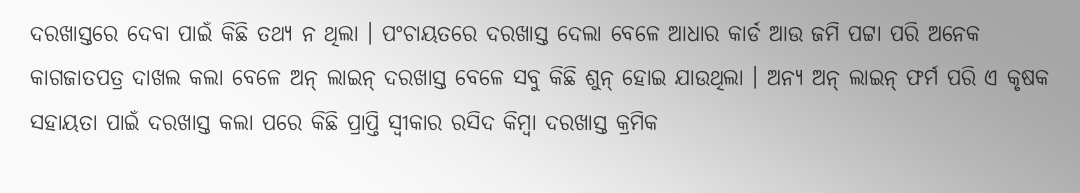ଦରଖାସ୍ତରେ ଦେବା ପାଇଁ କିଛି ତଥ୍ୟ ନ ଥିଲା । ପଂଚାୟତରେ ଦରଖାସ୍ତ ଦେଲା ବେଳେ ଆଧାର କାର୍ଡ ଆଉ ଜମି ପଟ୍ଟା ପରି ଅନେକ କାଗଜାତପତ୍ର ଦାଖଲ କଲା ବେଳେ ଅନ୍ ଲାଇନ୍ ଦରଖାସ୍ତ ବେଳେ ସବୁ କିଛି ଶୁନ୍ ହୋଇ ଯାଉଥିଲା । ଅନ୍ୟ ଅନ୍ ଲାଇନ୍ ଫର୍ମ ପରି ଏ କୃଷକ ସହାୟତା ପାଇଁ ଦରଖାସ୍ତ କଲା ପରେ କିଛି ପ୍ରାପ୍ତି ସ୍ବୀକାର ରସିଦ କିମ୍ବା ଦରଖାସ୍ତ କ୍ରମିକ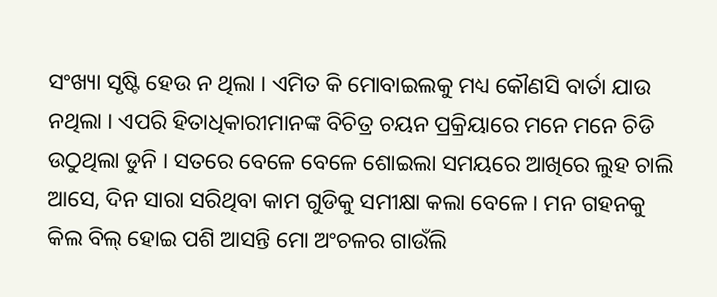ସଂଖ୍ୟା ସୃଷ୍ଟି ହେଉ ନ ଥିଲା । ଏମିତ କି ମୋବାଇଲକୁ ମଧ୍ୟ କୌଣସି ବାର୍ତା ଯାଉ ନଥିଲା । ଏପରି ହିତାଧିକାରୀମାନଙ୍କ ବିଚିତ୍ର ଚୟନ ପ୍ରକ୍ରିୟାରେ ମନେ ମନେ ଚିଡି ଉଠୁଥିଲା ଡୁନି । ସତରେ ବେଳେ ବେଳେ ଶୋଇଲା ସମୟରେ ଆଖିରେ ଲୁହ ଚାଲି ଆସେ, ଦିନ ସାରା ସରିଥିବା କାମ ଗୁଡିକୁ ସମୀକ୍ଷା କଲା ବେଳେ । ମନ ଗହନକୁ କିଲ ବିଲ୍ ହୋଇ ପଶି ଆସନ୍ତି ମୋ ଅଂଚଳର ଗାଉଁଲି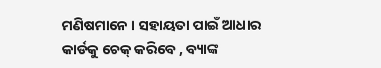ମଣିଷମାନେ । ସହାୟତା ପାଇଁ ଆଧାର କାର୍ଡକୁ ଚେକ୍ କରିବେ , ବ୍ୟାଙ୍କ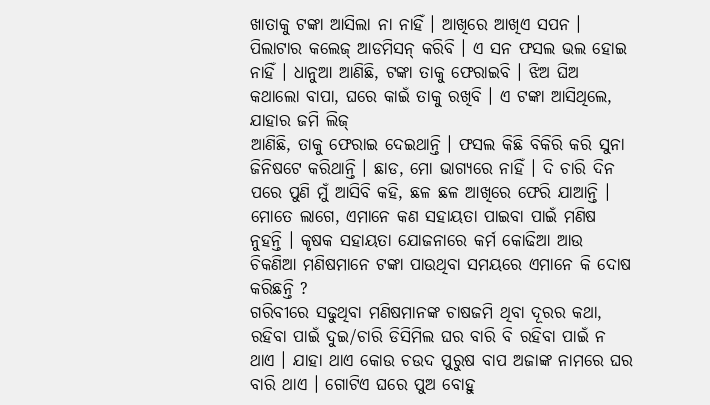ଖାତାକୁ ଟଙ୍କା ଆସିଲା ନା ନାହିଁ । ଆଖିରେ ଆଖିଏ ସପନ । ପିଲାଟାର କଲେଜ୍ ଆଡମିସନ୍ କରିବି । ଏ ସନ ଫସଲ ଭଲ ହୋଇ ନାହିଁ । ଧାନୁଆ ଆଣିଛି, ଟଙ୍କା ତାକୁ ଫେରାଇବି । ଝିଅ ଘିଅ କଥାଲୋ ବାପା, ଘରେ କାଇଁ ତାକୁ ରଖିବି । ଏ ଟଙ୍କା ଆସିଥିଲେ, ଯାହାର ଜମି ଲିଜ୍
ଆଣିଛି, ତାକୁ ଫେରାଇ ଦେଇଥାନ୍ତି । ଫସଲ କିଛି ବିକିରି କରି ସୁନା ଜିନିଷଟେ କରିଥାନ୍ତି । ଛାଡ, ମୋ ଭାଗ୍ୟରେ ନାହିଁ । ଦି ଚାରି ଦିନ ପରେ ପୁଣି ମୁଁ ଆସିବି କହି, ଛଳ ଛଳ ଆଖିରେ ଫେରି ଯାଆନ୍ତି । ମୋତେ ଲାଗେ, ଏମାନେ କଣ ସହାୟତା ପାଇବା ପାଇଁ ମଣିଷ ନୁହନ୍ତି । କୃଷକ ସହାୟତା ଯୋଜନାରେ କର୍ମ କୋଢିଆ ଆଉ ଚିକଣିଆ ମଣିଷମାନେ ଟଙ୍କା ପାଉଥିବା ସମୟରେ ଏମାନେ କି ଦୋଷ କରିଛନ୍ତି ?
ଗରିବୀରେ ସଢୁଥିବା ମଣିଷମାନଙ୍କ ଚାଷଜମି ଥିବା ଦୂରର କଥା, ରହିବା ପାଇଁ ଦୁଇ/ଚାରି ଡିସିମିଲ ଘର ବାରି ବି ରହିବା ପାଇଁ ନ ଥାଏ । ଯାହା ଥାଏ କୋଉ ଚଉଦ ପୁରୁଷ ବାପ ଅଜାଙ୍କ ନାମରେ ଘର ବାରି ଥାଏ । ଗୋଟିଏ ଘରେ ପୁଅ ବୋହୁ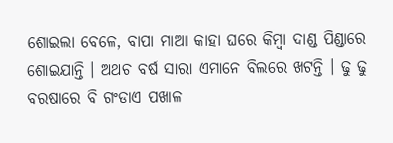ଶୋଇଲା ବେଳେ, ବାପା ମାଆ କାହା ଘରେ କିମ୍ବା ଦାଣ୍ଡ ପିଣ୍ଡାରେ ଶୋଇଯାନ୍ତି । ଅଥଚ ବର୍ଷ ସାରା ଏମାନେ ବିଲରେ ଖଟନ୍ତି । ଢୁ ଢୁ ବରଷାରେ ବି ଗଂଡାଏ ପଖାଳ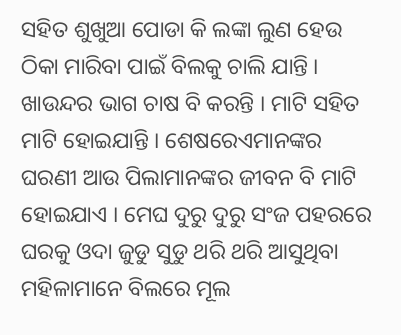ସହିତ ଶୁଖୁଆ ପୋଡା କି ଲଙ୍କା ଲୁଣ ହେଉ ଠିକା ମାରିବା ପାଇଁ ବିଲକୁ ଚାଲି ଯାନ୍ତି । ଖାଉନ୍ଦର ଭାଗ ଚାଷ ବି କରନ୍ତି । ମାଟି ସହିତ ମାଟି ହୋଇଯାନ୍ତି । ଶେଷରେଏମାନଙ୍କର ଘରଣୀ ଆଉ ପିଲାମାନଙ୍କର ଜୀବନ ବି ମାଟି ହୋଇଯାଏ । ମେଘ ଦୁରୁ ଦୁରୁ ସଂଜ ପହରରେ ଘରକୁ ଓଦା ଜୁଡୁ ସୁଡୁ ଥରି ଥରି ଆସୁଥିବା ମହିଳାମାନେ ବିଲରେ ମୂଲ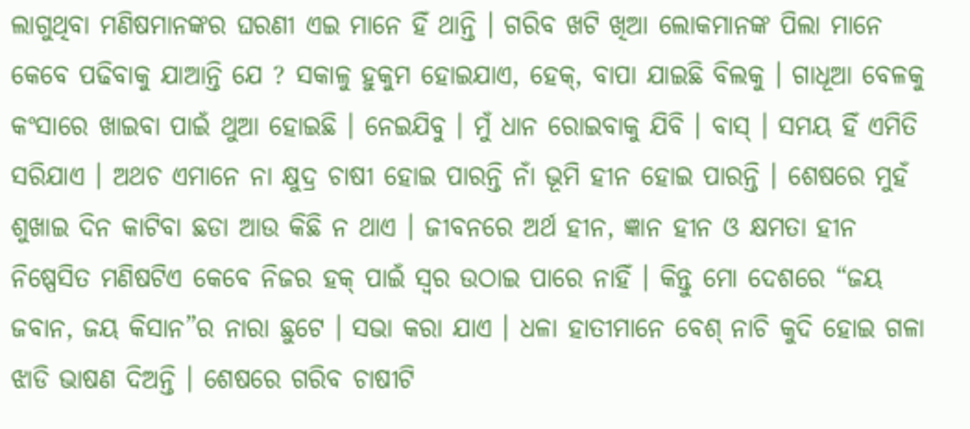ଲାଗୁଥିବା ମଣିଷମାନଙ୍କର ଘରଣୀ ଏଇ ମାନେ ହିଁ ଥାନ୍ତି । ଗରିବ ଖଟି ଖିଆ ଲୋକମାନଙ୍କ ପିଲା ମାନେ କେବେ ପଢିବାକୁ ଯାଆନ୍ତି ଯେ ? ସକାଳୁ ହୁକୁମ ହୋଇଯାଏ, ହେକ୍, ବାପା ଯାଇଛି ବିଲକୁ । ଗାଧୂଆ ବେଳକୁ କଂସାରେ ଖାଇବା ପାଇଁ ଥୁଆ ହୋଇଛି । ନେଇଯିବୁ । ମୁଁ ଧାନ ରୋଇବାକୁ ଯିବି । ବାସ୍ । ସମୟ ହିଁ ଏମିତି ସରିଯାଏ । ଅଥଚ ଏମାନେ ନା କ୍ଷୁଦ୍ର ଚାଷୀ ହୋଇ ପାରନ୍ତି ନାଁ ଭୂମି ହୀନ ହୋଇ ପାରନ୍ତି । ଶେଷରେ ମୁହଁ ଶୁଖାଇ ଦିନ କାଟିବା ଛଡା ଆଉ କିଛି ନ ଥାଏ । ଜୀବନରେ ଅର୍ଥ ହୀନ, ଜ୍ଞାନ ହୀନ ଓ କ୍ଷମତା ହୀନ ନିଷ୍ପେସିତ ମଣିଷଟିଏ କେବେ ନିଜର ହକ୍ ପାଇଁ ସ୍ବର ଉଠାଇ ପାରେ ନାହିଁ । କିନ୍ତୁ ମୋ ଦେଶରେ “ଜୟ ଜବାନ, ଜୟ କିସାନ”ର ନାରା ଛୁଟେ । ସଭା କରା ଯାଏ । ଧଳା ହାତୀମାନେ ବେଶ୍ ନାଚି କୁଦି ହୋଇ ଗଳା ଝାଡି ଭାଷଣ ଦିଅନ୍ତି । ଶେଷରେ ଗରିବ ଚାଷୀଟି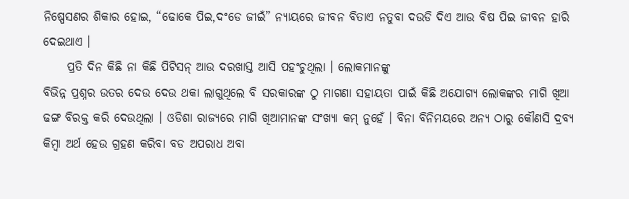ନିଷ୍ପେସଣର ଶିକାର ହୋଇ, “ଢୋକେ ପିଇ,ଦଂଡେ ଜୀଇଁ” ନ୍ୟାୟରେ ଜୀବନ ବିତାଏ ନତୁବା ଦଉଡି ଦିଏ ଆଉ ବିଷ ପିଇ ଜୀବନ ହାରି ଦେଇଥାଏ ।
     ପ୍ରତି ଦିନ କିଛି ନା କିଛି ପିଟିସନ୍ ଆଉ ଦରଖାସ୍ତ ଆସି ପହଂଚୁଥିଲା । ଲୋକମାନଙ୍କୁ
ବିଭିନ୍ନ ପ୍ରଶ୍ନର ଉତର ଦେଉ ଦେଉ ଥକା ଲାଗୁଥିଲେ ବି ସରକାରଙ୍କ ଠୁ ମାଗଣା ସହାୟତା ପାଇଁ କିଛି ଅଯୋଗ୍ୟ ଲୋକଙ୍କର ମାଗି ଖିଆ ଢଙ୍ଗ ବିରକ୍ତ କରି ଦେଉଥିଲା । ଓଡିଶା ରାଜ୍ୟରେ ମାଗି ଖିଆମାନଙ୍କ ସଂଖ୍ୟା କମ୍ ନୁହେଁ । ବିନା ବିନିମୟରେ ଅନ୍ୟ ଠାରୁ କୌଣସି ଦ୍ରବ୍ୟ କିମ୍ବା ଅର୍ଥ ହେଉ ଗ୍ରହଣ କରିବା ବଡ ଅପରାଧ ଅବା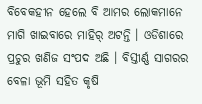ବିବେକହୀନ ହେଲେ ବି ଆମର ଲୋକମାନେ ମାଗି ଖାଇବାରେ ମାହିର୍ ଅଟନ୍ତି । ଓଡିଶାରେ ପ୍ରଚୁର ଖଣିଜ ସଂପଦ ଅଛି । ବିସ୍ତୀର୍ଣ୍ଣ ସାଗରର ବେଳା ଭୂମି ସହିତ କୃଷି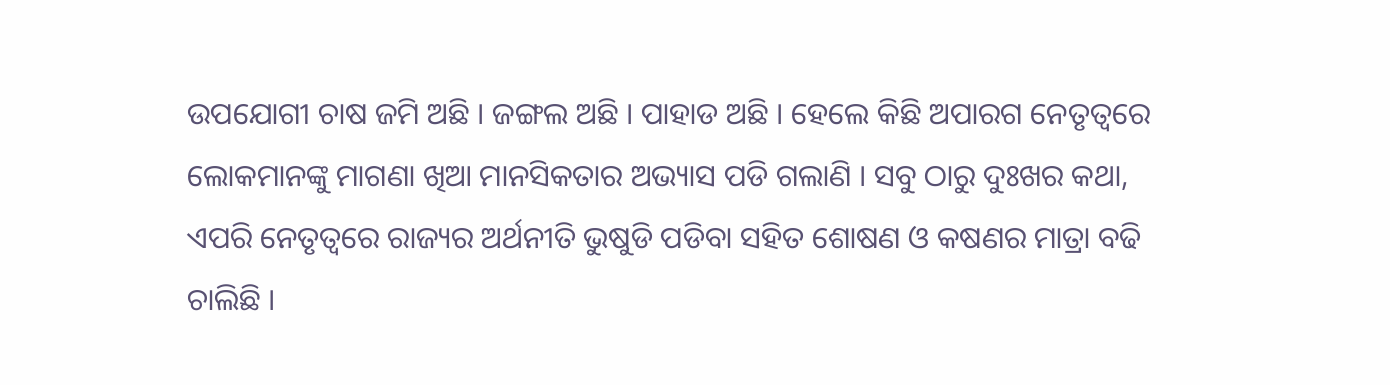ଉପଯୋଗୀ ଚାଷ ଜମି ଅଛି । ଜଙ୍ଗଲ ଅଛି । ପାହାଡ ଅଛି । ହେଲେ କିଛି ଅପାରଗ ନେତୃତ୍ୱରେ ଲୋକମାନଙ୍କୁ ମାଗଣା ଖିଆ ମାନସିକତାର ଅଭ୍ୟାସ ପଡି ଗଲାଣି । ସବୁ ଠାରୁ ଦୁଃଖର କଥା, ଏପରି ନେତୃତ୍ୱରେ ରାଜ୍ୟର ଅର୍ଥନୀତି ଭୁଷୁଡି ପଡିବା ସହିତ ଶୋଷଣ ଓ କଷଣର ମାତ୍ରା ବଢି ଚାଲିଛି ।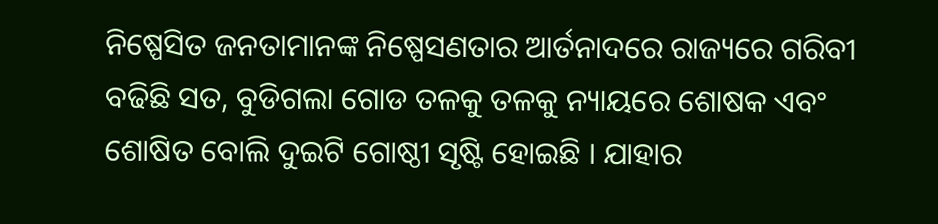ନିଷ୍ପେସିତ ଜନତାମାନଙ୍କ ନିଷ୍ପେସଣତାର ଆର୍ତନାଦରେ ରାଜ୍ୟରେ ଗରିବୀ ବଢିଛି ସତ, ବୁଡିଗଲା ଗୋଡ ତଳକୁ ତଳକୁ ନ୍ୟାୟରେ ଶୋଷକ ଏବଂ ଶୋଷିତ ବୋଲି ଦୁଇଟି ଗୋଷ୍ଠୀ ସୃଷ୍ଟି ହୋଇଛି । ଯାହାର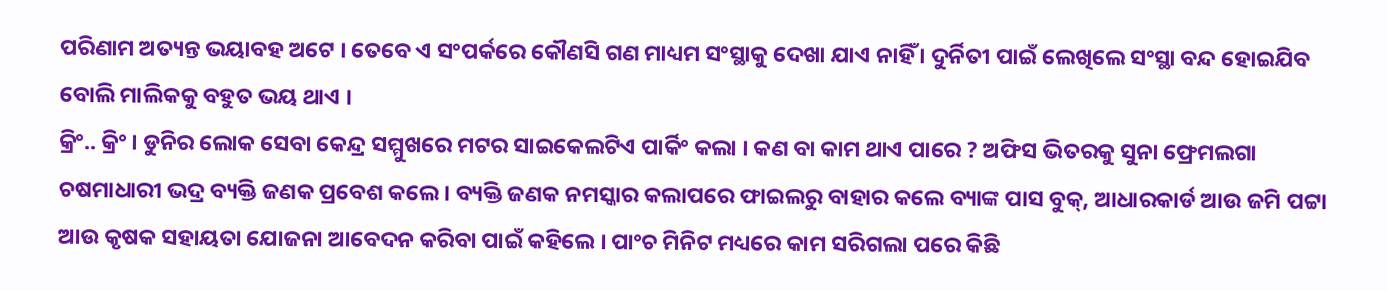ପରିଣାମ ଅତ୍ୟନ୍ତ ଭୟାବହ ଅଟେ । ତେବେ ଏ ସଂପର୍କରେ କୌଣସି ଗଣ ମାଧ୍ୟମ ସଂସ୍ଥାକୁ ଦେଖା ଯାଏ ନାହିଁ । ଦୁର୍ନିତୀ ପାଇଁ ଲେଖିଲେ ସଂସ୍ଥା ବନ୍ଦ ହୋଇଯିବ ବୋଲି ମାଲିକକୁ ବହୁତ ଭୟ ଥାଏ ।
କ୍ରିଂ.. କ୍ରିଂ । ଡୁନିର ଲୋକ ସେବା କେନ୍ଦ୍ର ସମ୍ମୁଖରେ ମଟର ସାଇକେଲଟିଏ ପାର୍କିଂ କଲା । କଣ ବା କାମ ଥାଏ ପାରେ ? ଅଫିସ ଭିତରକୁ ସୁନା ଫ୍ରେମଲଗା ଚଷମାଧାରୀ ଭଦ୍ର ବ୍ୟକ୍ତି ଜଣକ ପ୍ରବେଶ କଲେ । ବ୍ୟକ୍ତି ଜଣକ ନମସ୍କାର କଲାପରେ ଫାଇଲରୁ ବାହାର କଲେ ବ୍ୟାଙ୍କ ପାସ ବୁକ୍, ଆଧାରକାର୍ଡ ଆଉ ଜମି ପଟ୍ଟା ଆଉ କୃଷକ ସହାୟତା ଯୋଜନା ଆବେଦନ କରିବା ପାଇଁ କହିଲେ । ପାଂଚ ମିନିଟ ମଧ୍ୟରେ କାମ ସରିଗଲା ପରେ କିଛି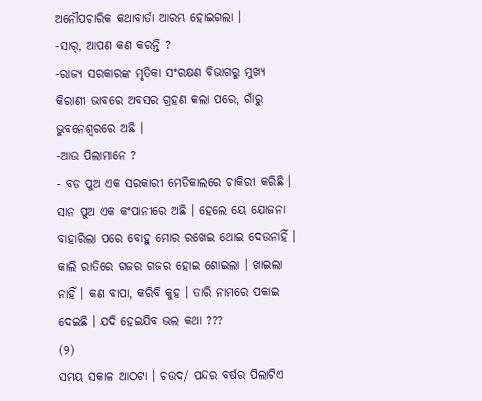ଅନୌପଚାରିକ କଥାବାର୍ତା ଆରମ୍ଭ ହୋଇଗଲା ।
-ସାର୍, ଆପଣ କଣ କରନ୍ତି ?
-ରାଜ୍ୟ ସରକାରଙ୍କ ମୃତିକା ସଂରକ୍ଷଣ ବିଭାଗରୁ ମୁଖ୍ୟ କିରାଣୀ ଭାବରେ ଅବସର ଗ୍ରହଣ କଲା ପରେ, ଗାଁରୁ ଭୁବନେଶ୍ୱରରେ ଅଛି ।
-ଆଉ ପିଲାମାନେ ?
- ବଡ ପୁଅ ଏକ ସରକାରୀ ମେଡିକାଲରେ ଚାକିରୀ କରିଛି । ସାନ ପୁଅ ଏକ କଂପାନୀରେ ଅଛି । ହେଲେ ୟେ ଯୋଜନା ବାହାରିଲା ପରେ ବୋହୁ ମୋର ରଖେଇ ଥୋଇ ଦେଉନାହିଁ । କାଲି ରାତିରେ ଗଜର ଗଜର ହୋଇ ଶୋଇଲା । ଖାଇଲା ନାହିଁ । କଣ ବାପା, କରିବି କୁହ । ତାରି ନାମରେ ପକାଇ ଦେଇଛି । ଯଦି ହେଇଯିବ ଭଲ କଥା ???
(୨)
ସମୟ ସକାଳ ଆଠଟା । ଚଉଦ/ ପନ୍ଦର ବର୍ଷର ପିଲାଟିଏ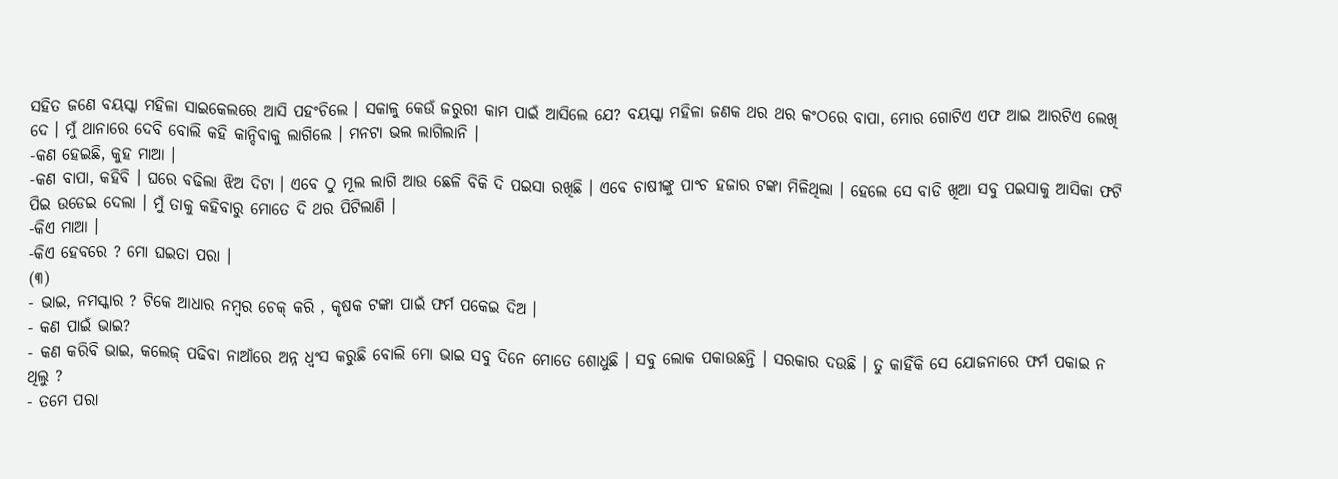ସହିତ ଜଣେ ବୟସ୍କା ମହିଳା ସାଇକେଲରେ ଆସି ପହଂଚିଲେ । ସକାଳୁ କେଉଁ ଜରୁରୀ କାମ ପାଇଁ ଆସିଲେ ଯେ? ବୟସ୍କା ମହିଳା ଜଣକ ଥର ଥର କଂଠରେ ବାପା, ମୋର ଗୋଟିଏ ଏଫ ଆଇ ଆରଟିଏ ଲେଖି ଦେ । ମୁଁ ଥାନାରେ ଦେବି ବୋଲି କହି କାନ୍ଦିବାକୁ ଲାଗିଲେ । ମନଟା ଭଲ ଲାଗିଲାନି ।
-କଣ ହେଇଛି, କୁହ ମାଆ ।
-କଣ ବାପା, କହିବି । ଘରେ ବଢିଲା ଝିଅ ଦିଟା । ଏବେ ଠୁ ମୂଲ ଲାଗି ଆଉ ଛେଳି ବିକି ଦି ପଇସା ରଖିଛି । ଏବେ ଚାଷୀଙ୍କୁ ପାଂଚ ହଜାର ଟଙ୍କା ମିଳିଥିଲା । ହେଲେ ସେ ବାଡି ଖିଆ ସବୁ ପଇସାକୁ ଆସିକା ଫଟି ପିଇ ଉଡେଇ ଦେଲା । ମୁଁ ତାକୁ କହିବାରୁ ମୋତେ ଦି ଥର ପିଟିଲାଣି ।
-କିଏ ମାଆ ।
-କିଏ ହେବରେ ? ମୋ ଘଇତା ପରା ।
(୩)
- ଭାଇ, ନମସ୍କାର ? ଟିକେ ଆଧାର ନମ୍ବର ଚେକ୍ କରି , କୃଷକ ଟଙ୍କା ପାଇଁ ଫର୍ମ ପକେଇ ଦିଅ ।
- କଣ ପାଇଁ ଭାଇ?
- କଣ କରିବି ଭାଇ, କଲେଜ୍ ପଢିବା ନାଆଁରେ ଅନ୍ନ ଧ୍ୱଂସ କରୁଛି ବୋଲି ମୋ ଭାଇ ସବୁ ଦିନେ ମୋତେ ଶୋଧୁଛି । ସବୁ ଲୋକ ପକାଉଛନ୍ତି । ସରକାର ଦଉଛି । ତୁ କାହିଁକି ସେ ଯୋଜନାରେ ଫର୍ମ ପକାଇ ନ ଥିଲୁ ?
- ତମେ ପରା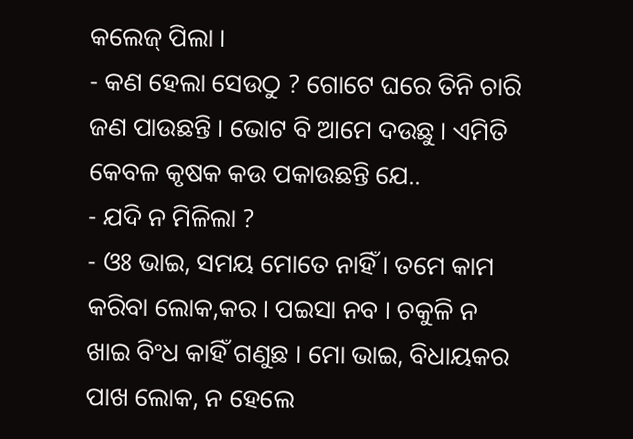କଲେଜ୍ ପିଲା ।
- କଣ ହେଲା ସେଉଠୁ ? ଗୋଟେ ଘରେ ତିନି ଚାରି ଜଣ ପାଉଛନ୍ତି । ଭୋଟ ବି ଆମେ ଦଉଛୁ । ଏମିତି କେବଳ କୃଷକ କଉ ପକାଉଛନ୍ତି ଯେ..
- ଯଦି ନ ମିଳିଲା ?
- ଓଃ ଭାଇ, ସମୟ ମୋତେ ନାହିଁ । ତମେ କାମ କରିବା ଲୋକ,କର । ପଇସା ନବ । ଚକୁଳି ନ ଖାଇ ବିଂଧ କାହିଁ ଗଣୁଛ । ମୋ ଭାଇ, ବିଧାୟକର ପାଖ ଲୋକ, ନ ହେଲେ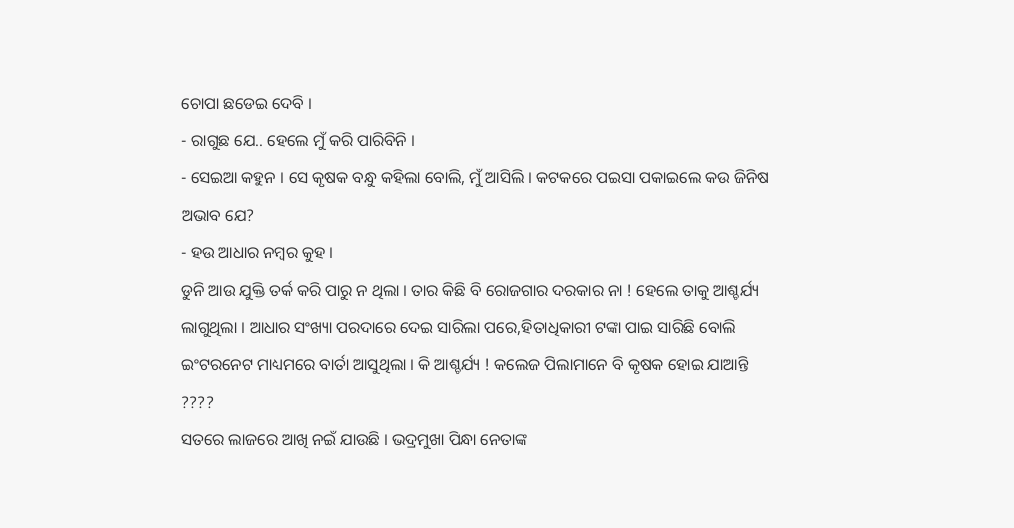ଚୋପା ଛଡେଇ ଦେବି ।
- ରାଗୁଛ ଯେ.. ହେଲେ ମୁଁ କରି ପାରିବିନି ।
- ସେଇଆ କହୁନ । ସେ କୃଷକ ବନ୍ଧୁ କହିଲା ବୋଲି, ମୁଁ ଆସିଲି । କଟକରେ ପଇସା ପକାଇଲେ କଉ ଜିନିଷ ଅଭାବ ଯେ?
- ହଉ ଆଧାର ନମ୍ବର କୁହ ।
ଡୁନି ଆଉ ଯୁକ୍ତି ତର୍କ କରି ପାରୁ ନ ଥିଲା । ତାର କିଛି ବି ରୋଜଗାର ଦରକାର ନା ! ହେଲେ ତାକୁ ଆଶ୍ଚର୍ଯ୍ୟ ଲାଗୁଥିଲା । ଆଧାର ସଂଖ୍ୟା ପରଦାରେ ଦେଇ ସାରିଲା ପରେ,ହିତାଧିକାରୀ ଟଙ୍କା ପାଇ ସାରିଛି ବୋଲି ଇଂଟରନେଟ ମାଧ୍ୟମରେ ବାର୍ତା ଆସୁଥିଲା । କି ଆଶ୍ଚର୍ଯ୍ୟ ! କଲେଜ ପିଲାମାନେ ବି କୃଷକ ହୋଇ ଯାଆନ୍ତି ????
ସତରେ ଲାଜରେ ଆଖି ନଇଁ ଯାଉଛି । ଭଦ୍ରମୁଖା ପିନ୍ଧା ନେତାଙ୍କ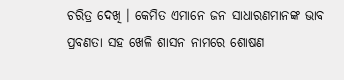ଚରିତ୍ର ଦେଖି । କେମିତ ଏମାନେ ଜନ ସାଧାରଣମାନଙ୍କ ଭାବ ପ୍ରବଣତା ସହ ଖେଳି ଶାସନ ନାମରେ ଶୋଷଣ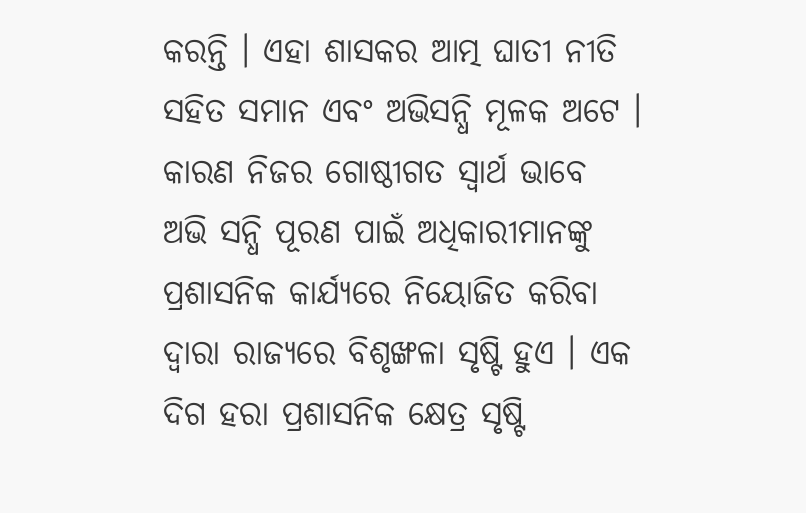କରନ୍ତି । ଏହା ଶାସକର ଆତ୍ମ ଘାତୀ ନୀତି ସହିତ ସମାନ ଏବଂ ଅଭିସନ୍ଧି ମୂଳକ ଅଟେ । କାରଣ ନିଜର ଗୋଷ୍ଠୀଗତ ସ୍ବାର୍ଥ ଭାବେ ଅଭି ସନ୍ଧି ପୂରଣ ପାଇଁ ଅଧିକାରୀମାନଙ୍କୁ ପ୍ରଶାସନିକ କାର୍ଯ୍ୟରେ ନିୟୋଜିତ କରିବା ଦ୍ୱାରା ରାଜ୍ୟରେ ବିଶୃଙ୍ଖଳା ସୃଷ୍ଟି ହୁଏ । ଏକ ଦିଗ ହରା ପ୍ରଶାସନିକ କ୍ଷେତ୍ର ସୃଷ୍ଟି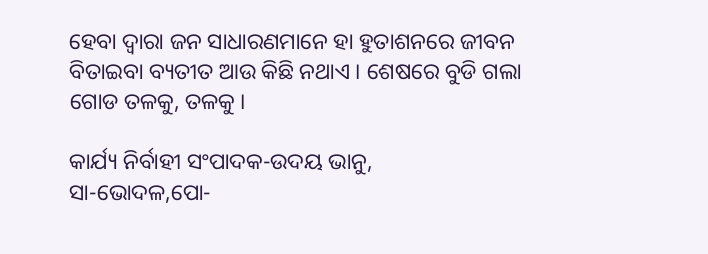ହେବା ଦ୍ୱାରା ଜନ ସାଧାରଣମାନେ ହା ହୁତାଶନରେ ଜୀବନ ବିତାଇବା ବ୍ୟତୀତ ଆଉ କିଛି ନଥାଏ । ଶେଷରେ ବୁଡି ଗଲା ଗୋଡ ତଳକୁ, ତଳକୁ ।

କାର୍ଯ୍ୟ ନିର୍ବାହୀ ସଂପାଦକ-ଉଦୟ ଭାନୁ,
ସା-ଭୋଦଳ,ପୋ-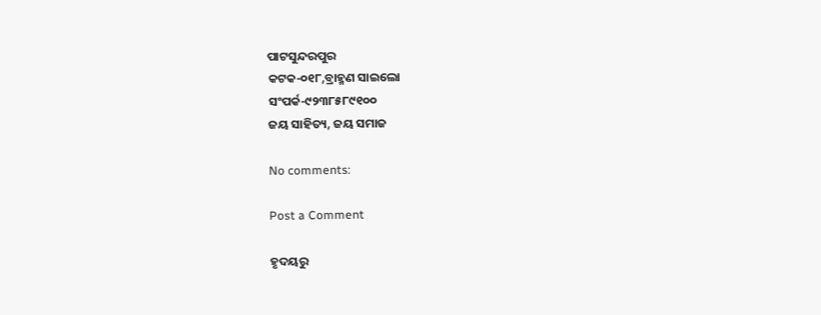ପାଟସୁନ୍ଦରପୁର
କଟକ-୦୧୮,ବ୍ରାହ୍ମଣ ସାଇଲୋ
ସଂପର୍କ-୯୨୩୮୫୮୯୧୦୦
ଜୟ ସାହିତ୍ୟ, ଜୟ ସମାଜ

No comments:

Post a Comment

ହୃଦୟରୁ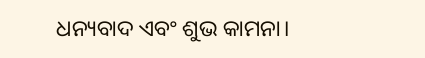ଧନ୍ୟବାଦ ଏବଂ ଶୁଭ କାମନା।